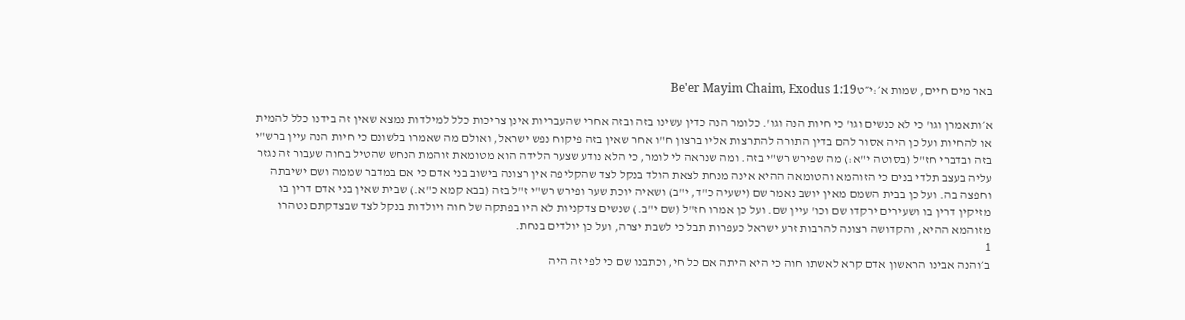באר מים חיים, שמות א׳:י״טBe'er Mayim Chaim, Exodus 1:19

א׳ותאמרן וגו' כי לא כנשים וגו' כי חיות הנה וגו'. כלומר הנה כדין עשינו בזה ובזה אחרי שהעבריות אינן צריכות כלל למילדות נמצא שאין זה בידנו כלל להמית או להחיות ועל כן היה אסור להם בדין התורה להתרצות אליו ברצון ח"ו אחר שאין בזה פיקוח נפש ישראל, ואולם מה שאמרו בלשונם כי חיות הנה עיין ברש"י בזה ובדברי חז"ל (בסוטה י"א:) מה שפירש רש"י בזה. ומה שנראה לי לומר, כי הלא נודע שצער הלידה הוא מטומאת זוהמת הנחש שהטיל בחוה שעבור זה נגזר עליה בעצב תלדי בנים כי הזוהמא והטומאה ההיא אינה מנחת לצאת הולד בנקל לצד שהקליפה אין רצונה בישוב בני אדם כי אם במדבר שממה ושם ישיבתה וחפצה בה. ועל כן בבית השמם מאין יושב נאמר שם (ישעיה כ"ד, י"ב) ושאיה יוכת שער ופירש רש"י ז"ל בזה (בבא קמא כ"א.) שבית שאין בני אדם דרין בו מזיקין דרין בו ושעירים ירקדו שם וכו' עיין שם. ועל כן אמרו חז"ל (שם י"ב.) שנשים צדקניות לא היו בפתקה של חוה ויולדות בנקל לצד שבצדקתם נטהרו מזוהמא ההיא, והקדושה רצונה להרבות זרע ישראל כעפרות תבל כי לשבת יצרה, ועל כן יולדים בנחת.
1
ב׳והנה אבינו הראשון אדם קרא לאשתו חוה כי היא היתה אם כל חי, וכתבנו שם כי לפי זה היה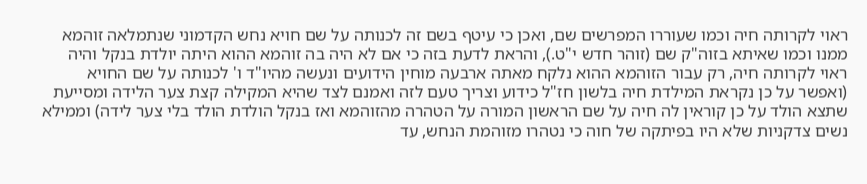ראוי לקרותה חיה וכמו שעוררו המפרשים שם, ואכן כי עיטף בשם זה לכנותה על שם חויא נחש הקדמוני שנתמלאה זוהמא ממנו וכמו שאיתא בזוה"ק שם (זוהר חדש י"ט.), והראת לדעת בזה כי אם לא היה בה זוהמא ההוא היתה יולדת בנקל והיה ראוי לקרותה חיה, רק עבור הזוהמא ההוא נלקח מאתה ארבעה מוחין הידועים ונעשה מהיו"ד ו' לכנותה על שם החויא (ואפשר על כן נקראת המילדת חיה בלשון חז"ל כידוע וצריך טעם לזה ואמנם לצד שהיא המקילה קצת צער הלידה ומסייעת שתצא הולד על כן קוראין לה חיה על שם הראשון המורה על הטהרה מהזוהמא ואז בנקל הולדת הולד בלי צער לידה) וממילא נשים צדקניות שלא היו בפיתקה של חוה כי נטהרו מזוהמת הנחש, עד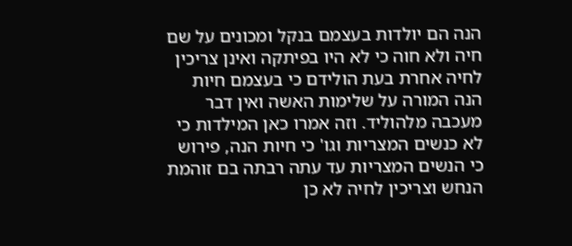הנה הם יולדות בעצמם בנקל ומכונים על שם חיה ולא חוה כי לא היו בפיתקה ואינן צריכין לחיה אחרת בעת הולידם כי בעצמם חיות הנה המורה על שלימות האשה ואין דבר מעכבה מלהוליד. וזה אמרו כאן המילדות כי לא כנשים המצריות וגו' כי חיות הנה, פירוש כי הנשים המצריות עד עתה רבתה בם זוהמת הנחש וצריכין לחיה לא כן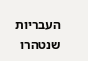העבריות שנטהרו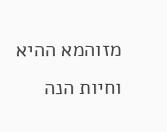מזוהמא ההיא וחיות הנה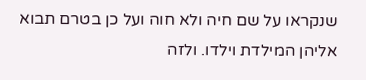שנקראו על שם חיה ולא חוה ועל כן בטרם תבוא אליהן המילדת וילדו. ולזה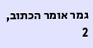גמר אומר הכתוב,
2